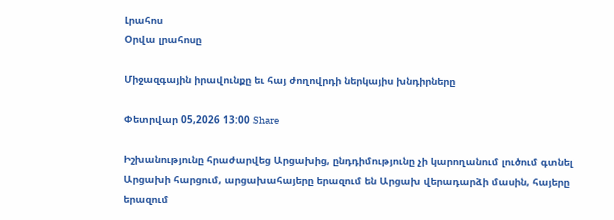Լրահոս
Օրվա լրահոսը

Միջազգային իրավունքը եւ հայ ժողովրդի ներկայիս խնդիրները

Փետրվար 05,2026 13:00 Share

Իշխանությունը հրաժարվեց Արցախից, ընդդիմությունը չի կարողանում լուծում գտնել Արցախի հարցում, արցախահայերը երազում են Արցախ վերադարձի մասին, հայերը երազում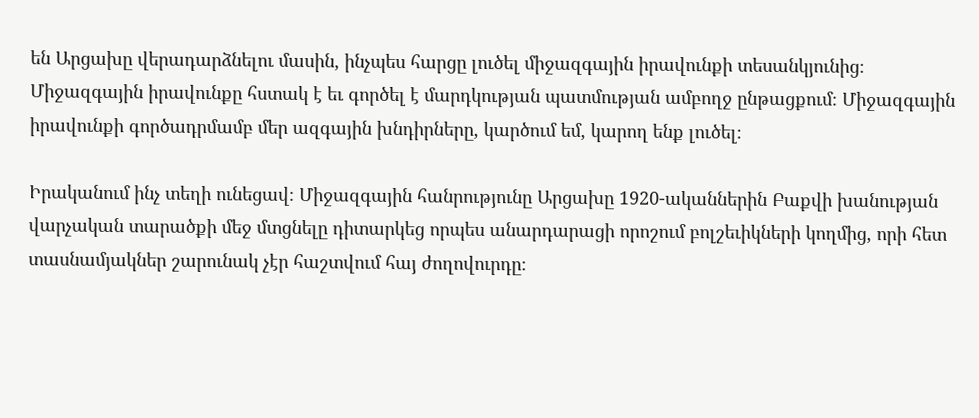են Արցախը վերադարձնելու մասին, ինչպես հարցը լուծել միջազգային իրավունքի տեսանկյունից։ Միջազգային իրավունքը հստակ է եւ գործել է մարդկության պատմության ամբողջ ընթացքում։ Միջազգային իրավունքի գործադրմամբ մեր ազգային խնդիրները, կարծում եմ, կարող ենք լուծել։

Իրականում ինչ տեղի ունեցավ։ Միջազգային հանրությունը Արցախը 1920-ականներին Բաքվի խանության վարչական տարածքի մեջ մտցնելը դիտարկեց որպես անարդարացի որոշում բոլշեւիկների կողմից, որի հետ տասնամյակներ շարունակ չէր հաշտվում հայ ժողովուրդը։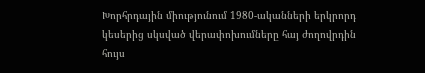Խորհրդային միությունում 1980-ականների երկրորդ կեսերից սկսված վերափոխումները հայ ժողովրդին հույս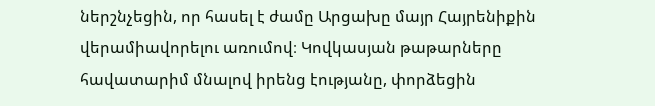ներշնչեցին, որ հասել է ժամը Արցախը մայր Հայրենիքին վերամիավորելու առումով։ Կովկասյան թաթարները հավատարիմ մնալով իրենց էությանը, փորձեցին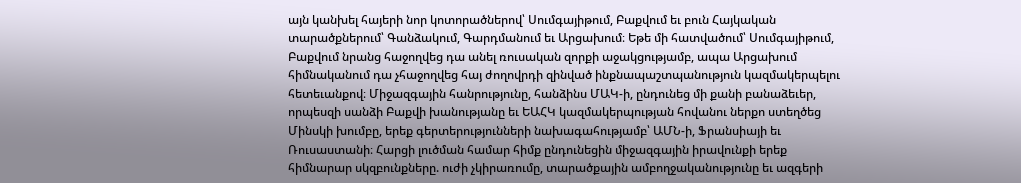այն կանխել հայերի նոր կոտորածներով՝ Սումգայիթում, Բաքվում եւ բուն Հայկական տարածքներում՝ Գանձակում, Գարդմանում եւ Արցախում։ Եթե մի հատվածում՝ Սումգայիթում, Բաքվում նրանց հաջողվեց դա անել ռուսական զորքի աջակցությամբ, ապա Արցախում հիմնականում դա չհաջողվեց հայ ժողովրդի զինված ինքնապաշտպանություն կազմակերպելու հետեւանքով։ Միջազգային հանրությունը, հանձինս ՄԱԿ-ի, ընդունեց մի քանի բանաձեւեր, որպեսզի սանձի Բաքվի խանությանը եւ ԵԱՀԿ կազմակերպության հովանու ներքո ստեղծեց Մինսկի խումբը, երեք գերտերությունների նախագահությամբ՝ ԱՄՆ-ի, Ֆրանսիայի եւ Ռուսաստանի։ Հարցի լուծման համար հիմք ընդունեցին միջազգային իրավունքի երեք հիմնարար սկզբունքները. ուժի չկիրառումը, տարածքային ամբողջականությունը եւ ազգերի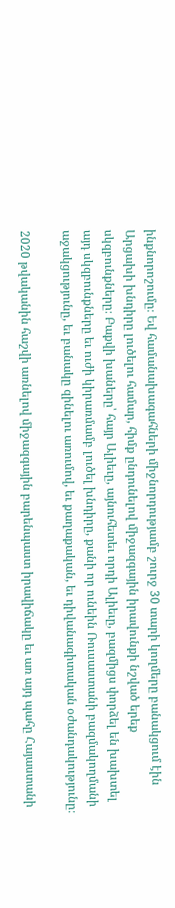ինքնորոշումը։ Եվ համանախագահների միջնորդությամբ շուրջ 30 տարի կողմերը բանակցում էին Արցախի խնդիրը լուծելու համար, հիմք ընդունելով միջազգային իրավունքի նշված երեք սկզբունքները։ Բաքվի խաները՝ հայր Ալիեւը, այնուհետեւ որդի Ալիեւը, բազմիցս փորձել են խախտել այդ սկզբունքները եւ ուժի կիրառմամբ լուծել խնդիրը, քանի որ ունեին Ռուսաստանի բազմակողմանի աջակցությունը, եւ բանակը զինելու առումով, եւ քաղաքական, եւ դիվանագիտական օժանդակությունը։

2020 թվականին հաշվի առնելով միջազգային բարենպաստ իրավիճակը եւ առ այդ պահը Հայաստանի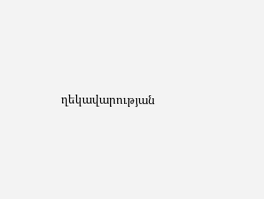ղեկավարության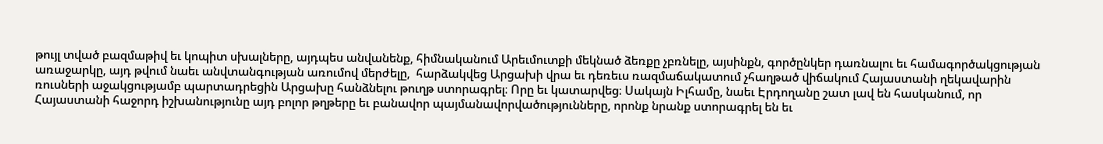թույլ տված բազմաթիվ եւ կոպիտ սխալները, այդպես անվանենք, հիմնականում Արեւմուտքի մեկնած ձեռքը չբռնելը, այսինքն, գործընկեր դառնալու եւ համագործակցության առաջարկը, այդ թվում նաեւ անվտանգության առումով մերժելը,  հարձակվեց Արցախի վրա եւ դեռեւս ռազմաճակատում չհաղթած վիճակում Հայաստանի ղեկավարին ռուսների աջակցությամբ պարտադրեցին Արցախը հանձնելու թուղթ ստորագրել։ Որը եւ կատարվեց։ Սակայն Իլհամը, նաեւ Էրդողանը շատ լավ են հասկանում, որ Հայաստանի հաջորդ իշխանությունը այդ բոլոր թղթերը եւ բանավոր պայմանավորվածությունները, որոնք նրանք ստորագրել են եւ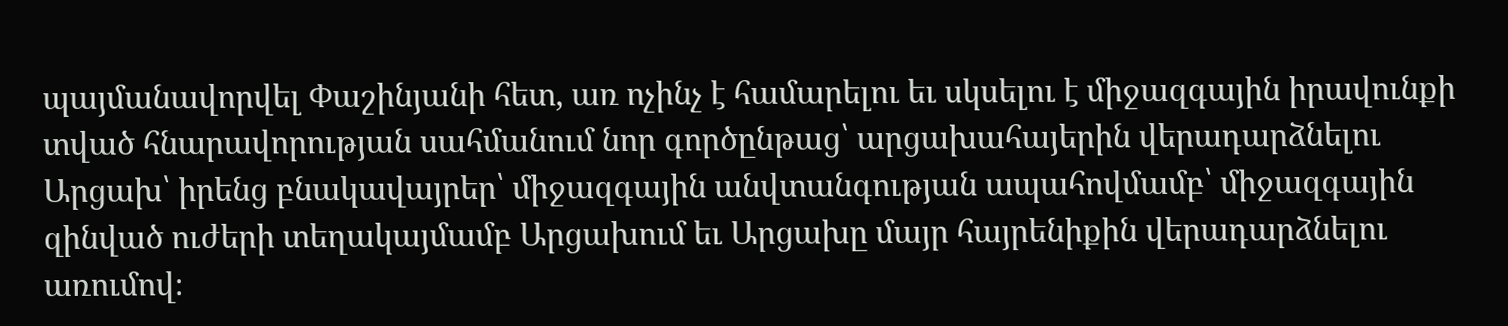պայմանավորվել Փաշինյանի հետ, առ ոչինչ է համարելու եւ սկսելու է միջազգային իրավունքի տված հնարավորության սահմանում նոր գործընթաց՝ արցախահայերին վերադարձնելու Արցախ՝ իրենց բնակավայրեր՝ միջազգային անվտանգության ապահովմամբ՝ միջազգային զինված ուժերի տեղակայմամբ Արցախում եւ Արցախը մայր հայրենիքին վերադարձնելու առումով։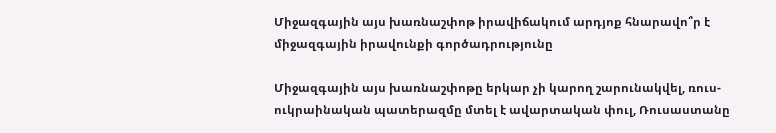Միջազգային այս խառնաշփոթ իրավիճակում արդյոք հնարավո՞ր է միջազգային իրավունքի գործադրությունը

Միջազգային այս խառնաշփոթը երկար չի կարող շարունակվել, ռուս-ուկրաինական պատերազմը մտել է ավարտական փուլ, Ռուսաստանը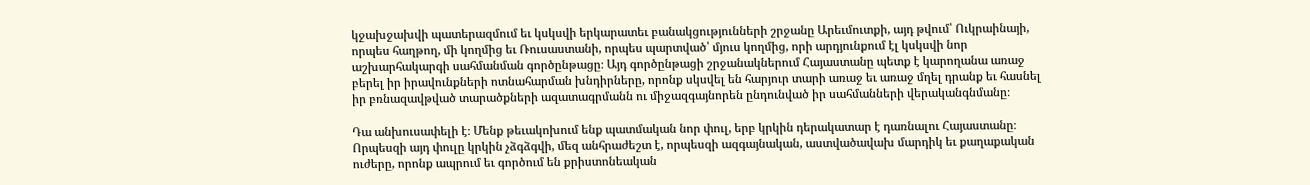կջախջախվի պատերազմում եւ կսկսվի երկարատեւ բանակցությունների շրջանը Արեւմուտքի, այդ թվում՝ Ուկրաինայի, որպես հաղթող, մի կողմից եւ Ռուսաստանի, որպես պարտված՝ մյուս կողմից, որի արդյունքում էլ կսկսվի նոր աշխարհակարգի սահմանման գործընթացը։ Այդ գործընթացի շրջանակներում Հայաստանը պետք է կարողանա առաջ բերել իր իրավունքների ոտնահարման խնդիրները, որոնք սկսվել են հարյուր տարի առաջ եւ առաջ մղել դրանք եւ հասնել իր բռնազավթված տարածքների ազատագրմանն ու միջազգայնորեն ընդունված իր սահմանների վերականգնմանը։

Դա անխուսափելի է։ Մենք թեւակոխում ենք պատմական նոր փուլ, երբ կրկին դերակատար է դառնալու Հայաստանը։ Որպեսզի այդ փուլը կրկին չձգձգվի, մեզ անհրաժեշտ է, որպեսզի ազգայնական, աստվածավախ մարդիկ եւ քաղաքական ուժերը, որոնք ապրում եւ գործում են քրիստոնեական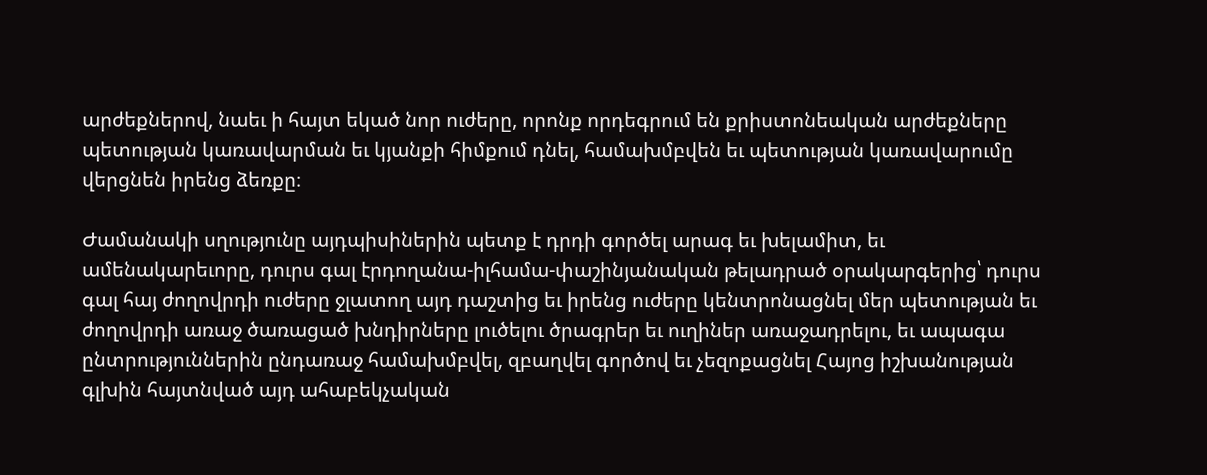արժեքներով, նաեւ ի հայտ եկած նոր ուժերը, որոնք որդեգրում են քրիստոնեական արժեքները պետության կառավարման եւ կյանքի հիմքում դնել, համախմբվեն եւ պետության կառավարումը վերցնեն իրենց ձեռքը։

Ժամանակի սղությունը այդպիսիներին պետք է դրդի գործել արագ եւ խելամիտ, եւ ամենակարեւորը, դուրս գալ էրդողանա-իլհամա-փաշինյանական թելադրած օրակարգերից՝ դուրս գալ հայ ժողովրդի ուժերը ջլատող այդ դաշտից եւ իրենց ուժերը կենտրոնացնել մեր պետության եւ ժողովրդի առաջ ծառացած խնդիրները լուծելու ծրագրեր եւ ուղիներ առաջադրելու, եւ ապագա ընտրություններին ընդառաջ համախմբվել, զբաղվել գործով եւ չեզոքացնել Հայոց իշխանության գլխին հայտնված այդ ահաբեկչական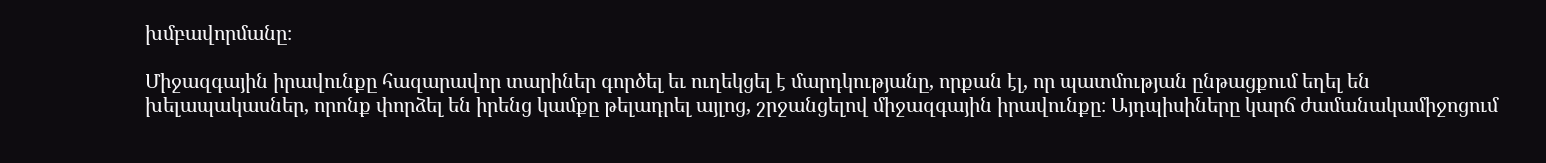խմբավորմանը։

Միջազգային իրավունքը հազարավոր տարիներ գործել եւ ուղեկցել է մարդկությանը, որքան էլ, որ պատմության ընթացքում եղել են խելապակասներ, որոնք փորձել են իրենց կամքը թելադրել այլոց, շրջանցելով միջազգային իրավունքը։ Այդպիսիները կարճ ժամանակամիջոցում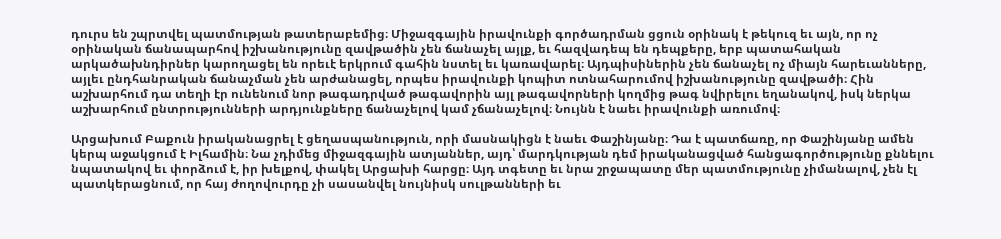դուրս են շպրտվել պատմության թատերաբեմից։ Միջազգային իրավունքի գործադրման ցցուն օրինակ է թեկուզ եւ այն, որ ոչ օրինական ճանապարհով իշխանությունը զավթածին չեն ճանաչել այլք, եւ հազվադեպ են դեպքերը, երբ պատահական արկածախնդիրներ կարողացել են որեւէ երկրում գահին նստել եւ կառավարել։ Այդպիսիներին չեն ճանաչել ոչ միայն հարեւանները, այլեւ ընդհանրական ճանաչման չեն արժանացել, որպես իրավունքի կոպիտ ոտնահարումով իշխանությունը զավթածի։ Հին աշխարհում դա տեղի էր ունենում նոր թագադրված թագավորին այլ թագավորների կողմից թագ նվիրելու եղանակով, իսկ ներկա աշխարհում ընտրությունների արդյունքները ճանաչելով կամ չճանաչելով։ Նույնն է նաեւ իրավունքի առումով։

Արցախում Բաքուն իրականացրել է ցեղասպանություն, որի մասնակիցն է նաեւ Փաշինյանը։ Դա է պատճառը, որ Փաշինյանը ամեն կերպ աջակցում է Իլհամին։ Նա չդիմեց միջազգային ատյաններ, այդ՝ մարդկության դեմ իրականացված հանցագործությունը քննելու նպատակով եւ փորձում է, իր խելքով, փակել Արցախի հարցը։ Այդ տգետը եւ նրա շրջապատը մեր պատմությունը չիմանալով, չեն էլ պատկերացնում, որ հայ ժողովուրդը չի սասանվել նույնիսկ սուլթանների եւ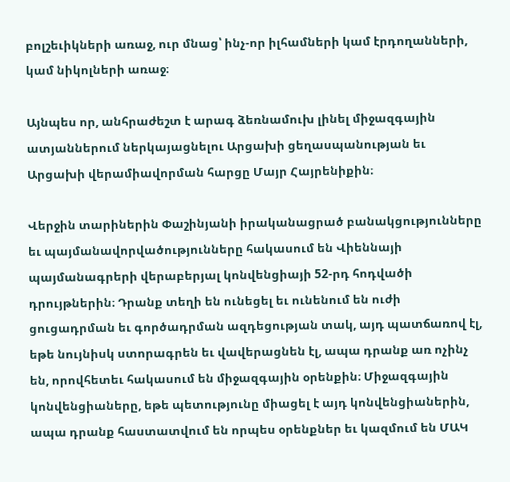բոլշեւիկների առաջ, ուր մնաց՝ ինչ-որ իլհամների կամ էրդողանների, կամ նիկոլների առաջ։

Այնպես որ, անհրաժեշտ է արագ ձեռնամուխ լինել միջազգային ատյաններում ներկայացնելու Արցախի ցեղասպանության եւ Արցախի վերամիավորման հարցը Մայր Հայրենիքին։

Վերջին տարիներին Փաշինյանի իրականացրած բանակցությունները եւ պայմանավորվածությունները հակասում են Վիեննայի պայմանագրերի վերաբերյալ կոնվենցիայի 52-րդ հոդվածի դրույթներին։ Դրանք տեղի են ունեցել եւ ունենում են ուժի ցուցադրման եւ գործադրման ազդեցության տակ, այդ պատճառով էլ, եթե նույնիսկ ստորագրեն եւ վավերացնեն էլ, ապա դրանք առ ոչինչ են, որովհետեւ հակասում են միջազգային օրենքին։ Միջազգային կոնվենցիաները, եթե պետությունը միացել է այդ կոնվենցիաներին, ապա դրանք հաստատվում են որպես օրենքներ եւ կազմում են ՄԱԿ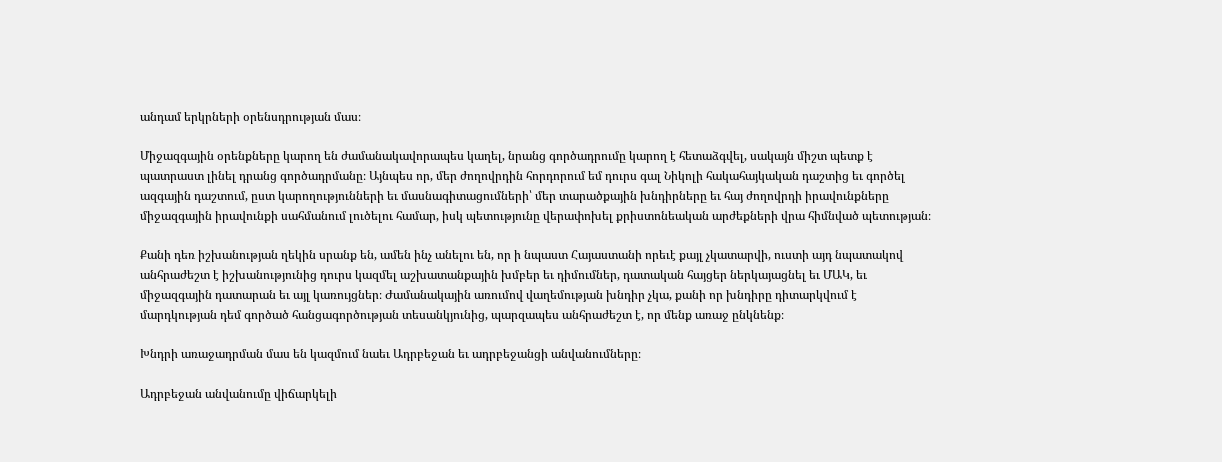անդամ երկրների օրենսդրության մաս։

Միջազգային օրենքները կարող են ժամանակավորապես կաղել, նրանց գործադրումը կարող է հետաձգվել, սակայն միշտ պետք է պատրաստ լինել դրանց գործադրմանը։ Այնպես որ, մեր ժողովրդին հորդորում եմ դուրս գալ Նիկոլի հակահայկական դաշտից եւ գործել ազգային դաշտում, ըստ կարողությունների եւ մասնագիտացումների՝ մեր տարածքային խնդիրները եւ հայ ժողովրդի իրավունքները միջազգային իրավունքի սահմանում լուծելու համար, իսկ պետությունը վերափոխել քրիստոնեական արժեքների վրա հիմնված պետության։

Քանի դեռ իշխանության ղեկին սրանք են, ամեն ինչ անելու են, որ ի նպաստ Հայաստանի որեւէ քայլ չկատարվի, ուստի այդ նպատակով անհրաժեշտ է իշխանությունից դուրս կազմել աշխատանքային խմբեր եւ դիմումներ, դատական հայցեր ներկայացնել եւ ՄԱԿ, եւ միջազգային դատարան եւ այլ կառույցներ։ Ժամանակային առումով վաղեմության խնդիր չկա, քանի որ խնդիրը դիտարկվում է մարդկության դեմ գործած հանցագործության տեսանկյունից, պարզապես անհրաժեշտ է, որ մենք առաջ ընկնենք։

Խնդրի առաջադրման մաս են կազմում նաեւ Ադրբեջան եւ ադրբեջանցի անվանումները։

Ադրբեջան անվանումը վիճարկելի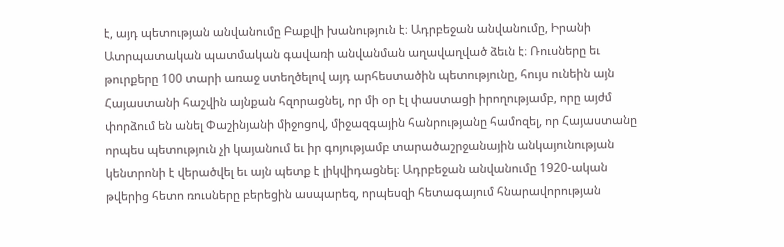է, այդ պետության անվանումը Բաքվի խանություն է։ Ադրբեջան անվանումը, Իրանի Ատրպատական պատմական գավառի անվանման աղավաղված ձեւն է։ Ռուսները եւ թուրքերը 100 տարի առաջ ստեղծելով այդ արհեստածին պետությունը, հույս ունեին այն Հայաստանի հաշվին այնքան հզորացնել, որ մի օր էլ փաստացի իրողությամբ, որը այժմ փորձում են անել Փաշինյանի միջոցով, միջազգային հանրությանը համոզել, որ Հայաստանը որպես պետություն չի կայանում եւ իր գոյությամբ տարածաշրջանային անկայունության կենտրոնի է վերածվել եւ այն պետք է լիկվիդացնել։ Ադրբեջան անվանումը 1920-ական թվերից հետո ռուսները բերեցին ասպարեզ, որպեսզի հետագայում հնարավորության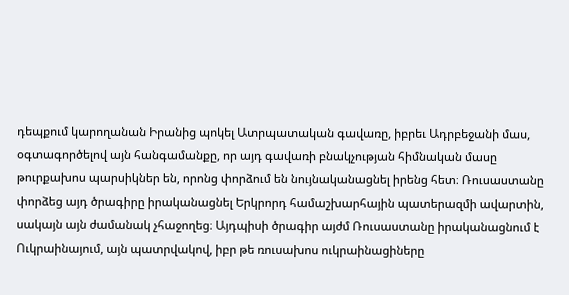դեպքում կարողանան Իրանից պոկել Ատրպատական գավառը, իբրեւ Ադրբեջանի մաս, օգտագործելով այն հանգամանքը, որ այդ գավառի բնակչության հիմնական մասը թուրքախոս պարսիկներ են, որոնց փորձում են նույնականացնել իրենց հետ։ Ռուսաստանը փորձեց այդ ծրագիրը իրականացնել Երկրորդ համաշխարհային պատերազմի ավարտին, սակայն այն ժամանակ չհաջողեց։ Այդպիսի ծրագիր այժմ Ռուսաստանը իրականացնում է Ուկրաինայում, այն պատրվակով, իբր թե ռուսախոս ուկրաինացիները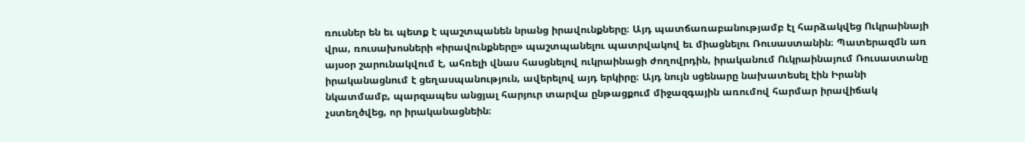ռուսներ են եւ պետք է պաշտպանեն նրանց իրավունքները։ Այդ պատճառաբանությամբ էլ հարձակվեց Ուկրաինայի վրա, ռուսախոսների «իրավունքները» պաշտպանելու պատրվակով եւ միացնելու Ռուսաստանին։ Պատերազմն առ այսօր շարունակվում է, ահռելի վնաս հասցնելով ուկրաինացի ժողովրդին, իրականում Ուկրաինայում Ռուսաստանը իրականացնում է ցեղասպանություն, ավերելով այդ երկիրը։ Այդ նույն սցենարը նախատեսել էին Իրանի նկատմամբ, պարզապես անցյալ հարյուր տարվա ընթացքում միջազգային առումով հարմար իրավիճակ չստեղծվեց, որ իրականացնեին։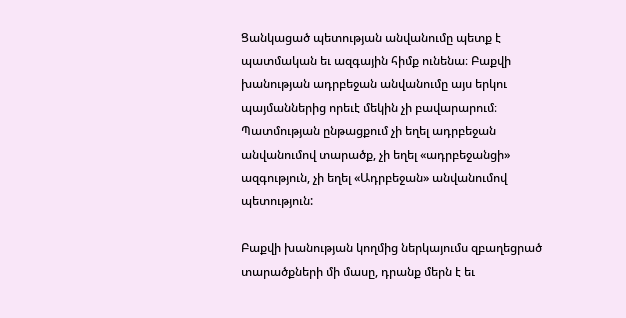Ցանկացած պետության անվանումը պետք է պատմական եւ ազգային հիմք ունենա։ Բաքվի խանության ադրբեջան անվանումը այս երկու պայմաններից որեւէ մեկին չի բավարարում։ Պատմության ընթացքում չի եղել ադրբեջան անվանումով տարածք, չի եղել «ադրբեջանցի» ազգություն, չի եղել «Ադրբեջան» անվանումով պետություն:

Բաքվի խանության կողմից ներկայումս զբաղեցրած տարածքների մի մասը, դրանք մերն է եւ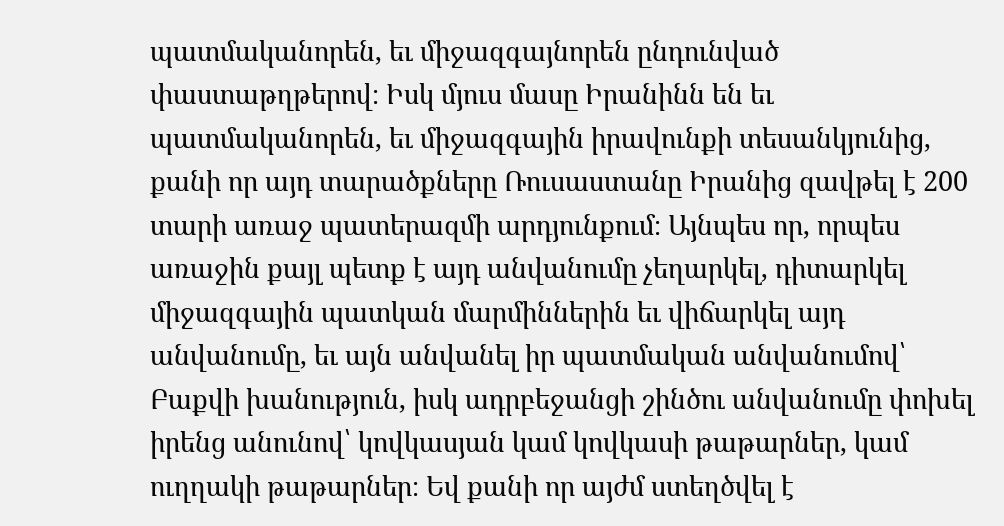պատմականորեն, եւ միջազգայնորեն ընդունված փաստաթղթերով։ Իսկ մյուս մասը Իրանինն են եւ պատմականորեն, եւ միջազգային իրավունքի տեսանկյունից, քանի որ այդ տարածքները Ռուսաստանը Իրանից զավթել է 200 տարի առաջ պատերազմի արդյունքում։ Այնպես որ, որպես առաջին քայլ պետք է այդ անվանումը չեղարկել, դիտարկել միջազգային պատկան մարմիններին եւ վիճարկել այդ անվանումը, եւ այն անվանել իր պատմական անվանումով՝ Բաքվի խանություն, իսկ ադրբեջանցի շինծու անվանումը փոխել իրենց անունով՝ կովկասյան կամ կովկասի թաթարներ, կամ ուղղակի թաթարներ։ Եվ քանի որ այժմ ստեղծվել է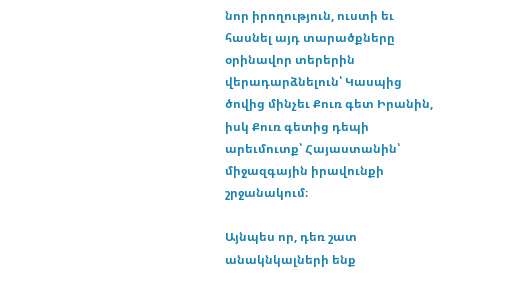նոր իրողություն, ուստի եւ հասնել այդ տարածքները օրինավոր տերերին վերադարձնելուն՝ Կասպից ծովից մինչեւ Քուռ գետ Իրանին, իսկ Քուռ գետից դեպի արեւմուտք՝ Հայաստանին՝ միջազգային իրավունքի շրջանակում։

Այնպես որ, դեռ շատ անակնկալների ենք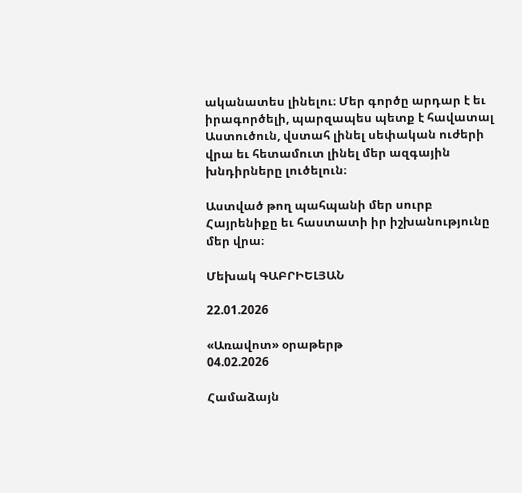ականատես լինելու։ Մեր գործը արդար է եւ իրագործելի, պարզապես պետք է հավատալ Աստուծուն, վստահ լինել սեփական ուժերի վրա եւ հետամուտ լինել մեր ազգային խնդիրները լուծելուն։

Աստված թող պահպանի մեր սուրբ Հայրենիքը եւ հաստատի իր իշխանությունը մեր վրա։

Մեխակ ԳԱԲՐԻԵԼՅԱՆ

22.01.2026

«Առավոտ» օրաթերթ
04.02.2026

Համաձայն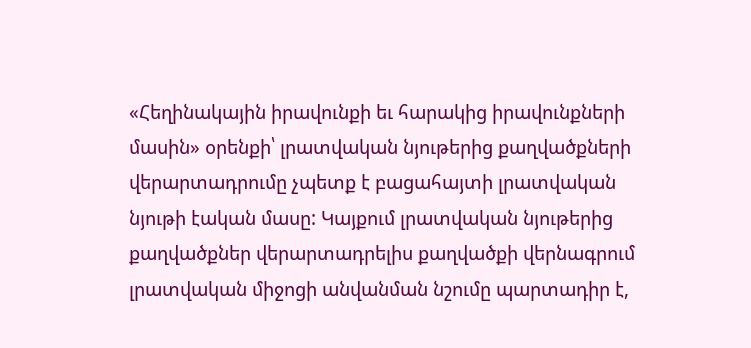«Հեղինակային իրավունքի եւ հարակից իրավունքների մասին» օրենքի՝ լրատվական նյութերից քաղվածքների վերարտադրումը չպետք է բացահայտի լրատվական նյութի էական մասը: Կայքում լրատվական նյութերից քաղվածքներ վերարտադրելիս քաղվածքի վերնագրում լրատվական միջոցի անվանման նշումը պարտադիր է,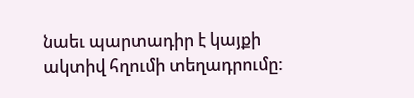նաեւ պարտադիր է կայքի ակտիվ հղումի տեղադրումը: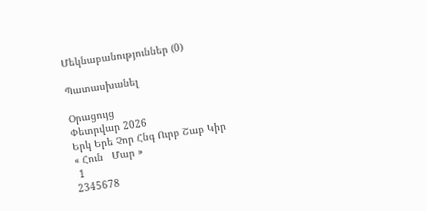Մեկնաբանություններ (0)

Պատասխանել

Օրացույց
Փետրվար 2026
Երկ Երե Չոր Հնգ Ուրբ Շաբ Կիր
« Հուն   Մար »
 1
2345678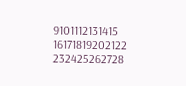9101112131415
16171819202122
232425262728